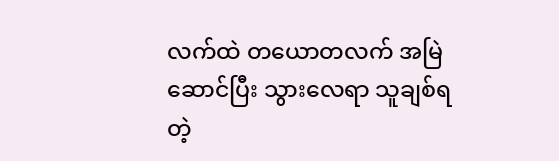လက်ထဲ တယောတလက် အမြဲဆောင်ပြီး သွားလေရာ သူချစ်ရတဲ့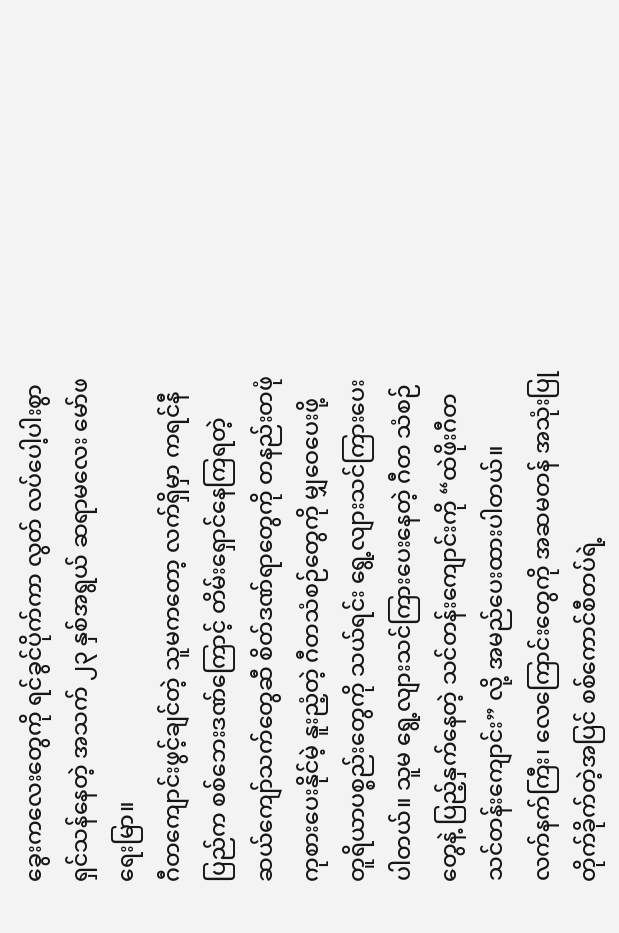ခွေးကလေးတွေကို ရင်ခွင်ပိုက်ကာ လွတ် လပ်ပေါ့ပါးစွာ ရှင်သန်နေတဲ့ အသက် ၂၃ နှစ်အရွယ် ဆရာမလေး မော်ဖရေးမြာ။
ဂီတကျောင်းဖွင့်ချင်တဲ့ သူမကတော့ လက်ရှိမှာ ကရင်နီပြည်က စစ်ဘေးဒဏ်ကြောင့် တိမ်းရှောင်နေကြရတဲ့ ဆယ်ကျော်သက်တွေဆီ စိတ်ဒဏ်ရာတွေကို တနည်းတဖုံ ကုစားပေးနိုင်မဲ့ နူးညံ့တဲ့ ဂီတသံစဉ်တွေကို မျှဝေပေးဖို့ တူရိယာပစ္စည်းတွေကို သယ်ရင်း ရွေ့လျားသင်ကြားပေးပါတယ်။ သူမ ရွေ့လျားသင်ကြားပေးနေတဲ့ ဂီတ သံစဉ် တွေနဲ့ ပြည့်နှက်နေတဲ့ သင်တန်းကျောင်းကို “ထဲဖိုးဂီတသင်တန်းကျောင်း” လို့ အမည်ပေးထားပါတယ်။
လက်နက်ကြီး၊ လေကြောင်းတွေကို အဆမတန် အသုံးပြုတိုက်ခိုက်တဲ့အပြင် စစ်ကောင်စီတပ်ရဲ့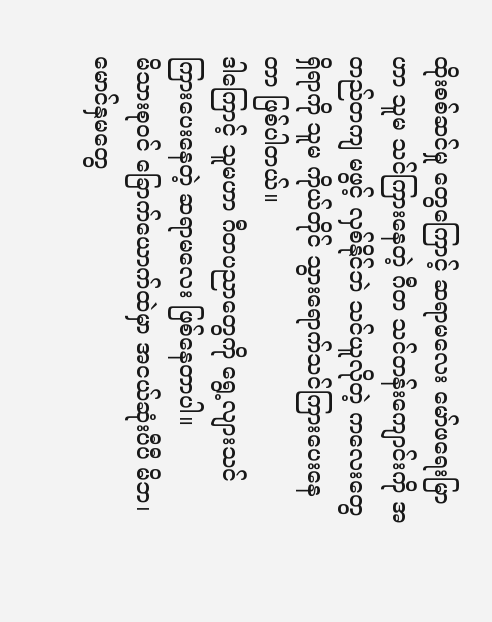ထိုးစစ်ဆင်မှု တွေကြောင့် ဆရာမလေး မော်ဖရေးမြာဟာ သူမ သင်ကြားနေတဲ့ ဂီတ သင်တန်းကျောင်းကို အတည်တကျ မဖွင့် လှစ်နိုင်ဘဲ သင်ယူလိုတဲ့ ကလေးတွေရှိရာကို သူမ ကိုယ်တိုင် သွားရောက်သင်ကြားပေးနေတာ ဖြစ်ပါတယ်။
ဒါကြောင့် သူမဟာ ဂီတပညာတွေကို ရွေ့လျားသင်ကြားပေးနေတဲ့ ဆရာမလေး ဖြစ်နေတာပါ။
မိသားစုဝင် ခြောက်ယောက်ထဲမှာ အငယ်ဆုံးပီပီ မိဘ၊ မောင်နှမတွေ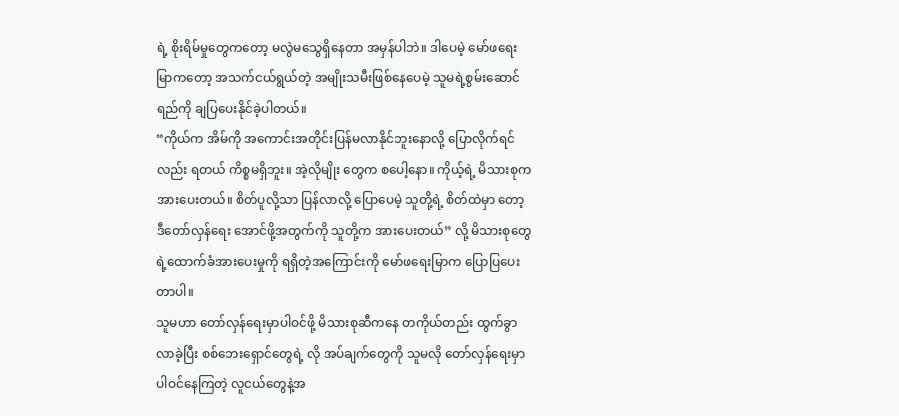ရဲ့ စိုးရိမ်မှုတွေကတော့ မလွဲမသွေရှိနေတာ အမှန်ပါဘဲ။ ဒါပေမဲ့ မော်ဖရေးမြာကတော့ အသက်ငယ်ရွယ်တဲ့ အမျိုးသမီးဖြစ်နေပေမဲ့ သူမရဲ့စွမ်းဆောင်ရည်ကို ချပြပေးနိုင်ခဲ့ပါတယ်။
“ကိုယ်က အိမ်ကို အကောင်းအတိုင်းပြန်မလာနိုင်ဘူးနောလို့ ပြောလိုက်ရင်လည်း ရတယ် ကိစ္စမရှိဘူး။ အဲ့လိုမျိုး တွေက စပေါ့နော။ ကိုယ့်ရဲ့ မိသားစုက အားပေးတယ်။ စိတ်ပူလို့သာ ပြန်လာလို့ ပြောပေမဲ့ သူတို့ရဲ့ စိတ်ထဲမှာ တော့ ဒီတော်လှန်ရေး အောင်ဖို့အတွက်ကို သူတို့က အားပေးတယ်” လို့ မိသားစုတွေရဲ့ထောက်ခံအားပေးမှုကို ရရှိတဲ့အကြောင်းကို မော်ဖရေးမြာက ပြောပြပေးတာပါ။
သူမဟာ တော်လှန်ရေးမှာပါဝင်ဖို့ မိသားစုဆီကနေ တကိုယ်တည်း ထွက်ခွာလာခဲ့ပြီး စစ်ဘေးရှောင်တွေရဲ့ လို အပ်ချက်တွေကို သူမလို တော်လှန်ရေးမှာပါဝင်နေကြတဲ့ လူငယ်တွေနဲ့အ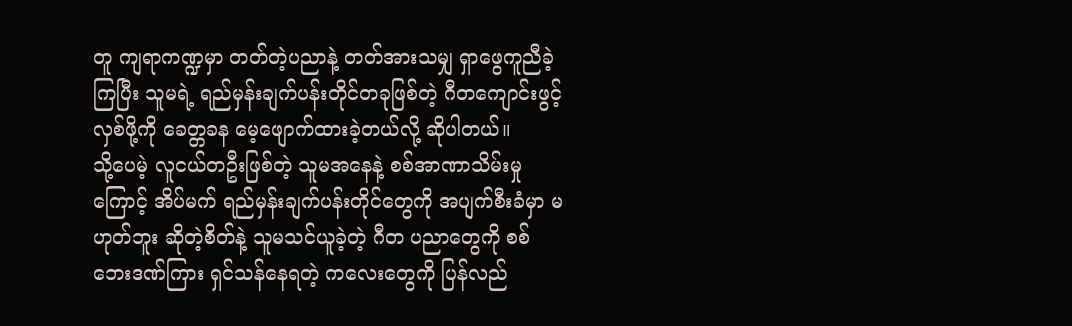တူ ကျရာကဏ္ဍမှာ တတ်တဲ့ပညာနဲ့ တတ်အားသမျှ ရှာဖွေကူညီခဲ့ကြပြီး သူမရဲ့ ရည်မှန်းချက်ပန်းတိုင်တခုဖြစ်တဲ့ ဂီတကျောင်းဖွင့်လှစ်ဖို့ကို ခေတ္တခန မေ့ဖျောက်ထားခဲ့တယ်လို့ ဆိုပါတယ်။
သို့ပေမဲ့ လူငယ်တဦးဖြစ်တဲ့ သူမအနေနဲ့ စစ်အာဏာသိမ်းမှုကြောင့် အိပ်မက် ရည်မှန်းချက်ပန်းတိုင်တွေကို အပျက်စီးခံမှာ မဟုတ်ဘူး ဆိုတဲ့စိတ်နဲ့ သူမသင်ယူခဲ့တဲ့ ဂီတ ပညာတွေကို စစ်ဘေးဒဏ်ကြား ရှင်သန်နေရတဲ့ ကလေးတွေကို ပြန်လည်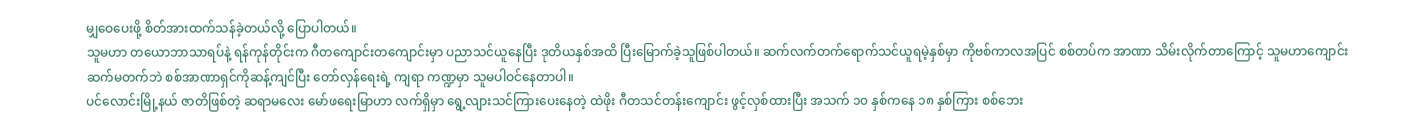မျှဝေပေးဖို့ စိတ်အားထက်သန်ခဲ့တယ်လို့ ပြောပါတယ်။
သူမဟာ တယောဘာသာရပ်နဲ့ ရန်ကုန်တိုင်းက ဂီတကျောင်းတကျောင်းမှာ ပညာသင်ယူနေပြီး ဒုတိယနှစ်အထိ ပြီးမြောက်ခဲ့သူဖြစ်ပါတယ်။ ဆက်လက်တက်ရောက်သင်ယူရမဲ့နှစ်မှာ ကိုဗစ်ကာလအပြင် စစ်တပ်က အာဏာ သိမ်းလိုက်တာကြောင့် သူမဟာကျောင်းဆက်မတက်ဘဲ စစ်အာဏာရှင်ကိုဆန့်ကျင်ပြီး တော်လှန်ရေးရဲ့ ကျရာ ကဏ္ဍမှာ သူမပါဝင်နေတာပါ။
ပင်လောင်းမြို့နယ် ဇာတိဖြစ်တဲ့ ဆရာမလေး မော်ဖရေးမြာဟာ လက်ရှိမှာ ရွေ့လျားသင်ကြားပေးနေတဲ့ ထဲဖိုး ဂီတသင်တန်းကျောင်း ဖွင့်လှစ်ထားပြီး အသက် ၁၀ နှစ်ကနေ ၁၈ နှစ်ကြား စစ်ဘေး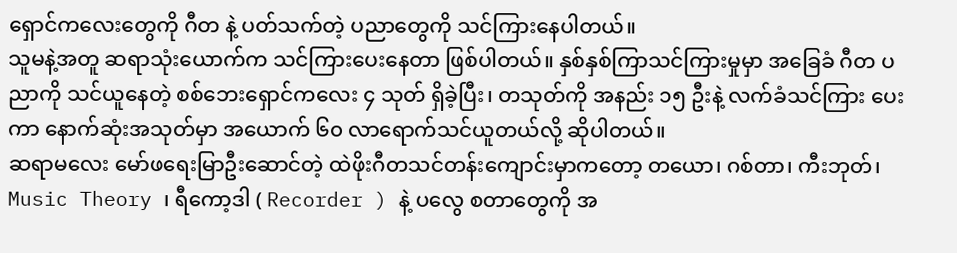ရှောင်ကလေးတွေကို ဂီတ နဲ့ ပတ်သက်တဲ့ ပညာတွေကို သင်ကြားနေပါတယ်။
သူမနဲ့အတူ ဆရာသုံးယောက်က သင်ကြားပေးနေတာ ဖြစ်ပါတယ်။ နှစ်နှစ်ကြာသင်ကြားမှုမှာ အခြေခံ ဂီတ ပညာကို သင်ယူနေတဲ့ စစ်ဘေးရှောင်ကလေး ၄ သုတ် ရှိခဲ့ပြီး၊ တသုတ်ကို အနည်း ၁၅ ဦးနဲ့ လက်ခံသင်ကြား ပေးကာ နောက်ဆုံးအသုတ်မှာ အယောက် ၆၀ လာရောက်သင်ယူတယ်လို့ ဆိုပါတယ်။
ဆရာမလေး မော်ဖရေးမြာဦးဆောင်တဲ့ ထဲဖိုးဂီတသင်တန်းကျောင်းမှာကတော့ တယော၊ ဂစ်တာ၊ ကီးဘုတ်၊ Music Theory ၊ ရီကော့ဒါ ( Recorder ) နဲ့ ပလွေ စတာတွေကို အ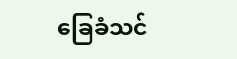ခြေခံသင်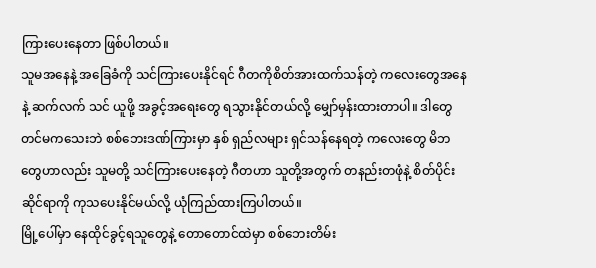ကြားပေးနေတာ ဖြစ်ပါတယ်။
သူမအနေနဲ့ အခြေခံကို သင်ကြားပေးနိုင်ရင် ဂီတကိုစိတ်အားထက်သန်တဲ့ ကလေးတွေအနေနဲ့ ဆက်လက် သင် ယူဖို့ အခွင့်အရေးတွေ ရသွားနိုင်တယ်လို့ မျှော်မှန်းထားတာပါ။ ဒါတွေတင်မကသေးဘဲ စစ်ဘေးဒဏ်ကြားမှာ နှစ် ရှည်လများ ရှင်သန်နေရတဲ့ ကလေးတွေ မိဘတွေဟာလည်း သူမတို့ သင်ကြားပေးနေတဲ့ ဂီတဟာ သူတို့အတွက် တနည်းတဖုံနဲ့ စိတ်ပိုင်းဆိုင်ရာကို ကုသပေးနိုင်မယ်လို့ ယုံကြည်ထားကြပါတယ်။
မြို့ပေါ်မှာ နေထိုင်ခွင့်ရသူတွေနဲ့ တောတောင်ထဲမှာ စစ်ဘေးတိမ်း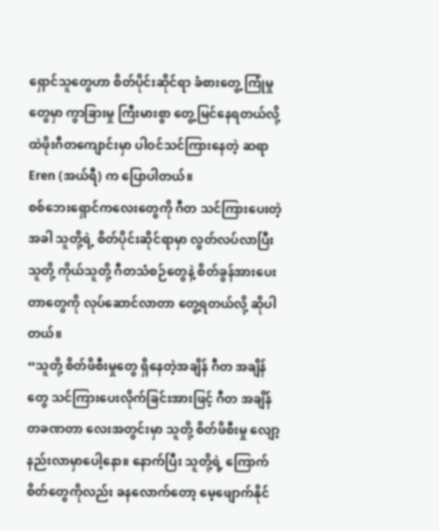ရှောင်သူတွေဟာ စိတ်ပိုင်းဆိုင်ရာ ခံစားတွေ့ ကြုံမှုတွေမှာ ကွာခြားမှု ကြီးမားစွာ တွေ့မြင်နေရတယ်လို့ ထဲဖိုးဂီတကျောင်းမှာ ပါဝင်သင်ကြားနေတဲ့ ဆရာ Eren (အယ်ရီ) က ပြောပါတယ်။
စစ်ဘေးရှောင်ကလေးတွေကို ဂီတ သင်ကြားပေးတဲ့အခါ သူတို့ရဲ့ စိတ်ပိုင်းဆိုင်ရာမှာ လွတ်လပ်လာပြီး သူတို့ ကိုယ်သူတို့ ဂီတသံစဉ်တွေနဲ့ စိတ်ခွန်အားပေးတာတွေကို လုပ်ဆောင်လာတာ တွေ့ရတယ်လို့ ဆိုပါတယ်။
“သူတို့ စိတ်ဖိစီးမှုတွေ ရှိနေတဲ့အချိန် ဂီတ အချိန်တွေ သင်ကြားပေးလိုက်ခြင်းအားဖြင့် ဂီတ အချိန် တခဏတာ လေးအတွင်းမှာ သူတို့ စိတ်ဖိစီးမှု လျော့နည်းလာမှာပေါ့နော။ နောက်ပြီး သူတို့ရဲ့ ကြောက်စိတ်တွေကိုလည်း ခနလောက်တော့ မေ့ဖျောက်နိုင်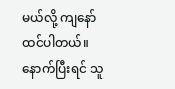မယ်လို့ ကျနော်ထင်ပါတယ်။ နောက်ပြီးရင် သူ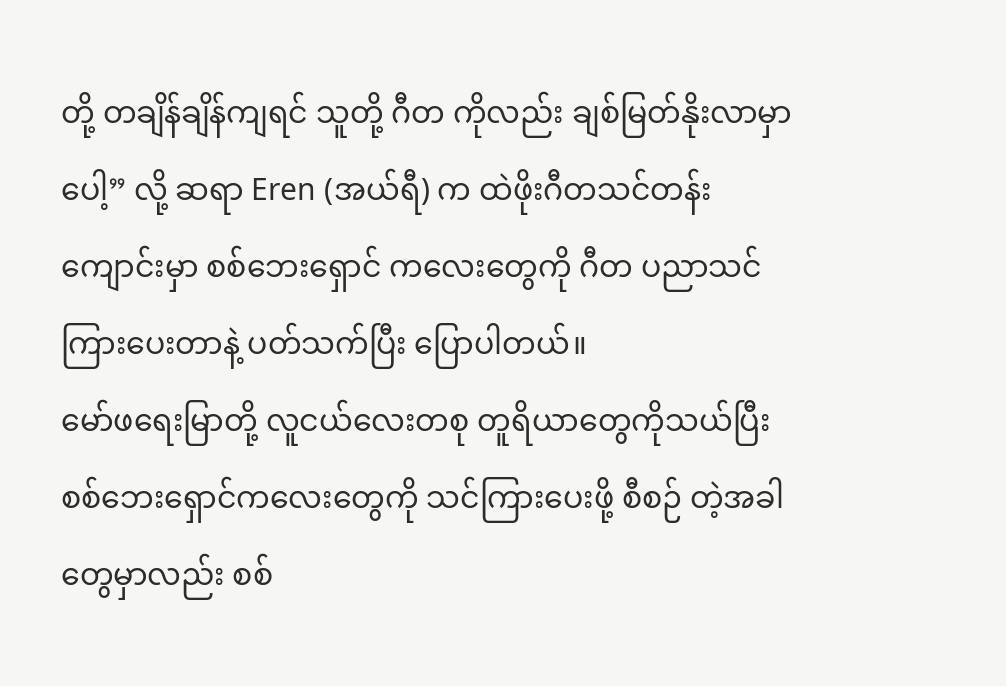တို့ တချိန်ချိန်ကျရင် သူတို့ ဂီတ ကိုလည်း ချစ်မြတ်နိုးလာမှာပေါ့” လို့ ဆရာ Eren (အယ်ရီ) က ထဲဖိုးဂီတသင်တန်းကျောင်းမှာ စစ်ဘေးရှောင် ကလေးတွေကို ဂီတ ပညာသင်ကြားပေးတာနဲ့ ပတ်သက်ပြီး ပြောပါတယ်။
မော်ဖရေးမြာတို့ လူငယ်လေးတစု တူရိယာတွေကိုသယ်ပြီး စစ်ဘေးရှောင်ကလေးတွေကို သင်ကြားပေးဖို့ စီစဉ် တဲ့အခါတွေမှာလည်း စစ်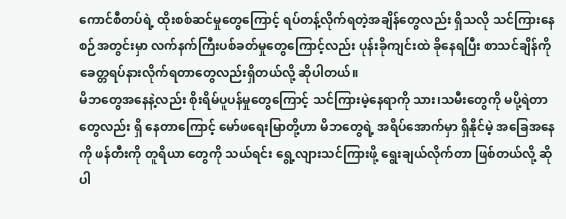ကောင်စီတပ်ရဲ့ ထိုးစစ်ဆင်မှုတွေကြောင့် ရပ်တန့်လိုက်ရတဲ့အချိန်တွေလည်း ရှိသလို သင်ကြားနေစဉ်အတွင်းမှာ လက်နက်ကြီးပစ်ခတ်မှုတွေကြောင့်လည်း ပုန်းခိုကျင်းထဲ ခိုနေရပြီး စာသင်ချိန်ကို ခေတ္တရပ်နားလိုက်ရတာတွေလည်းရှိတယ်လို့ ဆိုပါတယ်။
မိဘတွေအနေနဲ့လည်း စိုးရိမ်ပူပန်မှုတွေကြောင့် သင်ကြားမဲ့နေရာကို သား၊သမီးတွေကို မပို့ရဲတာတွေလည်း ရှိ နေတာကြောင့် မော်ဖရေးမြာတို့ဟာ မိဘတွေရဲ့ အရိပ်အောက်မှာ ရှိနိုင်မဲ့ အခြေအနေကို ဖန်တီးကို တူရိယာ တွေကို သယ်ရင်း ရွေ့လျားသင်ကြားဖို့ ရွေးချယ်လိုက်တာ ဖြစ်တယ်လို့ ဆိုပါ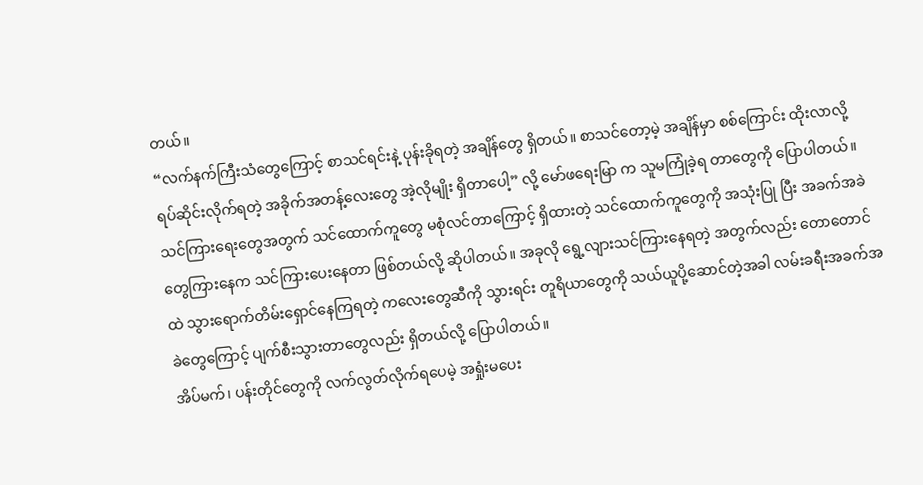တယ်။
“လက်နက်ကြီးသံတွေကြောင့် စာသင်ရင်းနဲ့ ပုန်းခိုရတဲ့ အချိန်တွေ ရှိတယ်။ စာသင်တော့မဲ့ အချိန်မှာ စစ်ကြောင်း ထိုးလာလို့ ရပ်ဆိုင်းလိုက်ရတဲ့ အခိုက်အတန့်လေးတွေ အဲ့လိုမျိုး ရှိတာပေါ့” လို့ မော်ဖရေးမြာ က သူမကြုံခဲ့ရ တာတွေကို ပြောပါတယ်။
သင်ကြားရေးတွေအတွက် သင်ထောက်ကူတွေ မစုံလင်တာကြောင့် ရှိထားတဲ့ သင်ထောက်ကူတွေကို အသုံးပြု ပြီး အခက်အခဲတွေကြားနေက သင်ကြားပေးနေတာ ဖြစ်တယ်လို့ ဆိုပါတယ်။ အခုလို ရွေ့လျားသင်ကြားနေရတဲ့ အတွက်လည်း တောတောင်ထဲ သွားရောက်တိမ်းရှောင်နေကြရတဲ့ ကလေးတွေဆီကို သွားရင်း တူရိယာတွေကို သယ်ယူပို့ဆောင်တဲ့အခါ လမ်းခရီးအခက်အခဲတွေကြောင့် ပျက်စီးသွားတာတွေလည်း ရှိတယ်လို့ ပြောပါတယ်။
အိပ်မက်၊ ပန်းတိုင်တွေကို လက်လွတ်လိုက်ရပေမဲ့ အရှုံးမပေး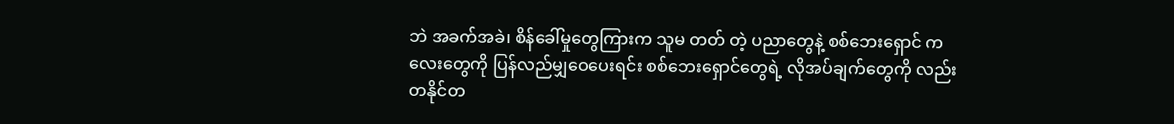ဘဲ အခက်အခဲ၊ စိန်ခေါ်မှုတွေကြားက သူမ တတ် တဲ့ ပညာတွေနဲ့ စစ်ဘေးရှောင် ကလေးတွေကို ပြန်လည်မျှဝေပေးရင်း စစ်ဘေးရှောင်တွေရဲ့ လိုအပ်ချက်တွေကို လည်း တနိုင်တ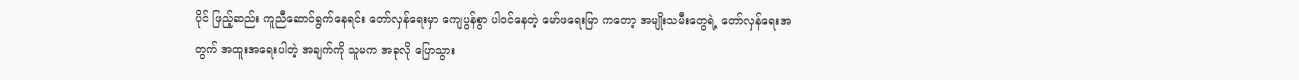ပိုင် ဖြည့်ဆည်း ကူညီဆောင်ရွက်နေရင်း တော်လှန်ရေးမှာ ကျေပွန်စွာ ပါဝင်နေတဲ့ မော်ဖရေးမြာ ကတော့ အမျိုးသမီးတွေရဲ့ တော်လှန်ရေးအတွက် အထူးအရေးပါတဲ့ အချက်ကို သူမက အခုလို ပြောသွား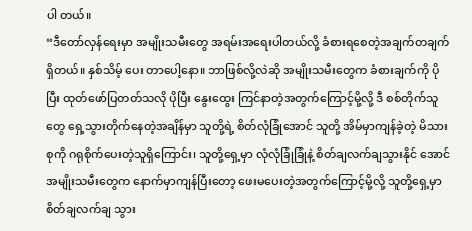ပါ တယ်။
“ဒီတော်လှန်ရေးမှာ အမျိုးသမီးတွေ အရမ်းအရေးပါတယ်လို့ ခံစားရစေတဲ့အချက်တချက် ရှိတယ်။ နှစ်သိမ့် ပေး တာပေါ့နော။ ဘာဖြစ်လို့လဲဆို အမျိုးသမီးတွေက ခံစားချက်ကို ပိုပြီး ထုတ်ဖော်ပြတတ်သလို ပိုပြီး နွေးထွေး ကြင်နာတဲ့အတွက်ကြောင့်မို့လို့ ဒီ စစ်တိုက်သူတွေ ရှေ့သွားတိုက်နေတဲ့အချိန်မှာ သူတို့ရဲ့ စိတ်လုံခြုံအောင် သူတို့ အိမ်မှာကျန်ခဲ့တဲ့ မိသားစုကို ဂရုစိုက်ပေးတဲ့သူရှိကြောင်း၊ သူတို့ရှေ့မှာ လုံလုံခြုံခြုံနဲ့ စိတ်ချလက်ချသွားနိုင် အောင် အမျိုးသမီးတွေက နောက်မှာကျန်ပြီးတော့ ဖေးမပေးတဲ့အတွက်ကြောင့်မို့လို့ သူတို့ရှေ့မှာ စိတ်ချလက်ချ သွား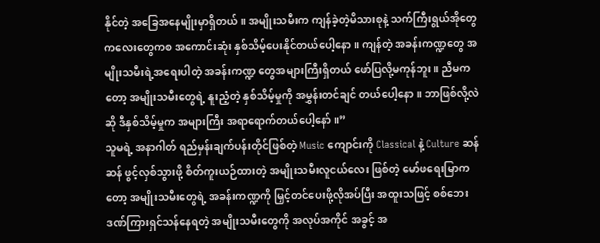နိုင်တဲ့ အခြေအနေမျိုးမှာရှိတယ်။ အမျိုးသမီးက ကျန်ခဲ့တဲ့မိသားစုနဲ့ သက်ကြီးရွယ်အိုတွေ ကလေးတွေကစ အကောင်းဆုံး နှစ်သိမ့်ပေးနိုင်တယ်ပေါ့နော။ ကျန်တဲ့ အခန်းကဏ္ဍတွေ အမျိုးသမီးရဲ့အရေးပါတဲ့ အခန်းကဏ္ဍ တွေအများကြီးရှိတယ် ဖော်ပြလို့မကုန်ဘူး။ ညီမကတော့ အမျိုးသမီးတွေရဲ့ နူးညံ့တဲ့ နှစ်သိမ့်မှုကို အမွှန်းတင်ချင် တယ်ပေါ့နော။ ဘာဖြစ်လို့လဲဆို ဒီနှစ်သိမ့်မှုက အများကြီး အရာရောက်တယ်ပေါ့နော်။”
သူမရဲ့ အနာဂါတ် ရည်မှန်းချက်ပန်းတိုင်ဖြစ်တဲ့ Music ကျောင်းကို Classical နဲ့ Culture ဆန်ဆန် ဖွင့်လှစ်သွားဖို့ စိတ်ကူးယဉ်ထားတဲ့ အမျိုးသမီးလူငယ်လေး ဖြစ်တဲ့ မော်ဖရေးမြာကတော့ အမျိုးသမီးတွေရဲ့ အခန်းကဏ္ဍကို မြှင့်တင်ပေးဖို့လိုအပ်ပြီး အထူးသဖြင့် စစ်ဘေးဒဏ်ကြားရှင်သန်နေရတဲ့ အမျိုးသမီးတွေကို အလုပ်အကိုင် အခွင့် အ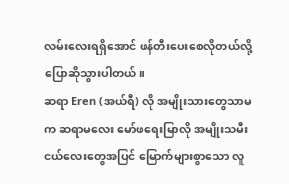လမ်းလေးရရှိအောင် ဖန်တီးပေးစေလိုတယ်လို့ ပြောဆိုသွားပါတယ်။
ဆရာ Eren (အယ်ရီ) လို အမျိုးသားတွေသာမက ဆရာမလေး မော်ဖရေးမြာလို အမျိုးသမီးငယ်လေးတွေအပြင် မြောက်များစွာသော လူ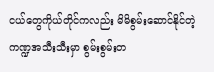ငယ်တွေကိုယ်တိုင်ကလည်း မိမိစွမ်းဆောင်နိုင်တဲ့ ကဏ္ဍအသီးသီးမှာ စွမ်းစွမ်းတ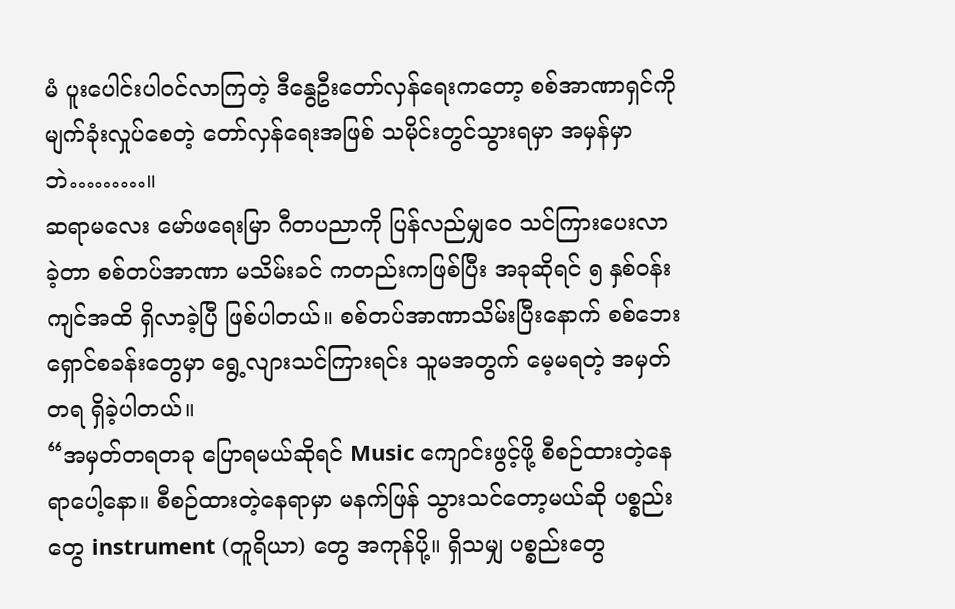မံ ပူးပေါင်းပါဝင်လာကြတဲ့ ဒီနွေဦးတော်လှန်ရေးကတော့ စစ်အာဏာရှင်ကို မျက်ခုံးလှုပ်စေတဲ့ တော်လှန်ရေးအဖြစ် သမိုင်းတွင်သွားရမှာ အမှန်မှာဘဲ………။
ဆရာမလေး မော်ဖရေးမြာ ဂီတပညာကို ပြန်လည်မျှဝေ သင်ကြားပေးလာခဲ့တာ စစ်တပ်အာဏာ မသိမ်းခင် ကတည်းကဖြစ်ပြီး အခုဆိုရင် ၅ နှစ်ဝန်းကျင်အထိ ရှိလာခဲ့ပြီ ဖြစ်ပါတယ်။ စစ်တပ်အာဏာသိမ်းပြီးနောက် စစ်ဘေးရှောင်စခန်းတွေမှာ ရွေ့လျားသင်ကြားရင်း သူမအတွက် မေ့မရတဲ့ အမှတ်တရ ရှိခဲ့ပါတယ်။
“အမှတ်တရတခု ပြောရမယ်ဆိုရင် Music ကျောင်းဖွင့်ဖို့ စီစဉ်ထားတဲ့နေရာပေါ့နော။ စီစဉ်ထားတဲ့နေရာမှာ မနက်ဖြန် သွားသင်တော့မယ်ဆို ပစ္စည်းတွေ instrument (တူရိယာ) တွေ အကုန်ပို့။ ရှိသမျှ ပစ္စည်းတွေ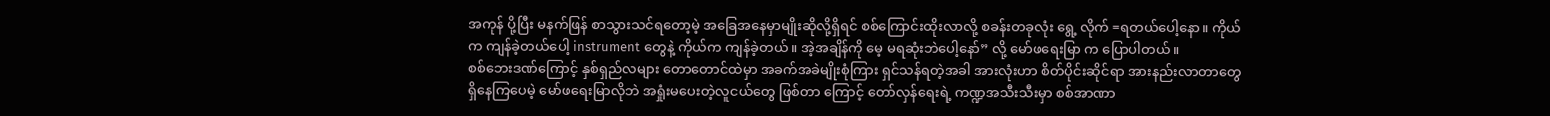အကုန် ပို့ပြီး မနက်ဖြန် စာသွားသင်ရတော့မဲ့ အခြေအနေမှာမျိုးဆိုလို့ရှိရင် စစ်ကြောင်းထိုးလာလို့ စခန်းတခုလုံး ရွေ့ လိုက် =ရတယ်ပေါ့နော။ ကိုယ်က ကျန်ခဲ့တယ်ပေါ့ instrument တွေနဲ့ ကိုယ်က ကျန်ခဲ့တယ်။ အဲ့အချိန်ကို မေ့ မရဆုံးဘဲပေါ့နော်” လို့ မော်ဖရေးမြာ က ပြောပါတယ်။
စစ်ဘေးဒဏ်ကြောင့် နှစ်ရှည်လများ တောတောင်ထဲမှာ အခက်အခဲမျိုးစုံကြား ရှင်သန်ရတဲ့အခါ အားလုံးဟာ စိတ်ပိုင်းဆိုင်ရာ အားနည်းလာတာတွေ ရှိနေကြပေမဲ့ မော်ဖရေးမြာလိုဘဲ အရှုံးမပေးတဲ့လူငယ်တွေ ဖြစ်တာ ကြောင့် တော်လှန်ရေးရဲ့ ကဏ္ဍအသီးသီးမှာ စစ်အာဏာ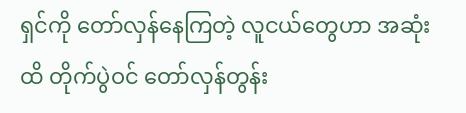ရှင်ကို တော်လှန်နေကြတဲ့ လူငယ်တွေဟာ အဆုံးထိ တိုက်ပွဲဝင် တော်လှန်တွန်း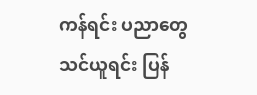ကန်ရင်း ပညာတွေ သင်ယူရင်း ပြန်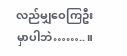လည်မျှဝေကြဦးမှာပါဘဲ……..။